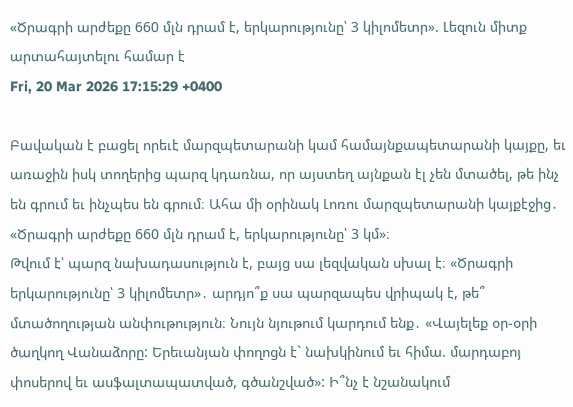«Ծրագրի արժեքը 660 մլն դրամ է, երկարությունը՝ 3 կիլոմետր». Լեզուն միտք արտահայտելու համար է
Fri, 20 Mar 2026 17:15:29 +0400

Բավական է բացել որեւէ մարզպետարանի կամ համայնքապետարանի կայքը, եւ առաջին իսկ տողերից պարզ կդառնա, որ այստեղ այնքան էլ չեն մտածել, թե ինչ են գրում եւ ինչպես են գրում։ Ահա մի օրինակ Լոռու մարզպետարանի կայքէջից․ «Ծրագրի արժեքը 660 մլն դրամ է, երկարությունը՝ 3 կմ»։
Թվում է՝ պարզ նախադասություն է, բայց սա լեզվական սխալ է։ «Ծրագրի երկարությունը՝ 3 կիլոմետր»․ արդյո՞ք սա պարզապես վրիպակ է, թե՞ մտածողության անփութություն։ Նույն նյութում կարդում ենք․ «Վայելեք օր-օրի ծաղկող Վանաձորը: Երեւանյան փողոցն է` նախկինում եւ հիմա. մարդաբոյ փոսերով եւ ասֆալտապատված, գծանշված»: Ի՞նչ է նշանակում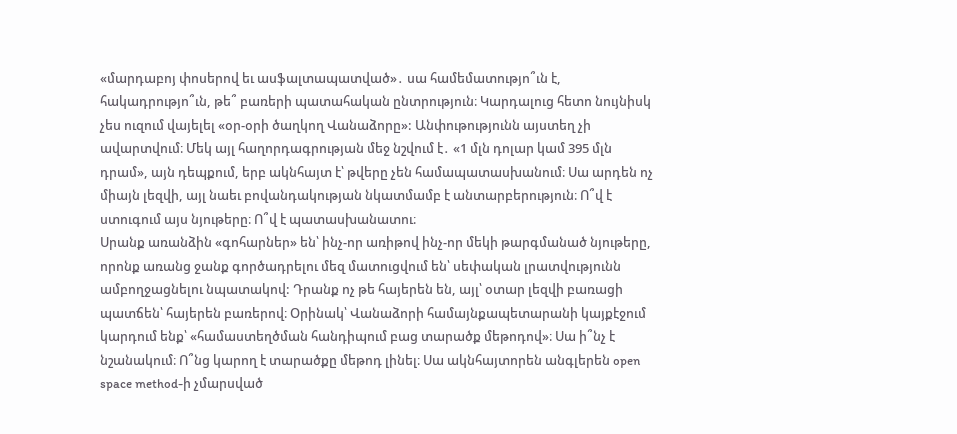«մարդաբոյ փոսերով եւ ասֆալտապատված»․ սա համեմատությո՞ւն է, հակադրությո՞ւն, թե՞ բառերի պատահական ընտրություն։ Կարդալուց հետո նույնիսկ չես ուզում վայելել «օր-օրի ծաղկող Վանաձորը»: Անփութությունն այստեղ չի ավարտվում։ Մեկ այլ հաղորդագրության մեջ նշվում է․ «1 մլն դոլար կամ 395 մլն դրամ», այն դեպքում, երբ ակնհայտ է՝ թվերը չեն համապատասխանում։ Սա արդեն ոչ միայն լեզվի, այլ նաեւ բովանդակության նկատմամբ է անտարբերություն։ Ո՞վ է ստուգում այս նյութերը։ Ո՞վ է պատասխանատու։
Սրանք առանձին «գոհարներ» են՝ ինչ-որ առիթով ինչ-որ մեկի թարգմանած նյութերը, որոնք առանց ջանք գործադրելու մեզ մատուցվում են՝ սեփական լրատվությունն ամբողջացնելու նպատակով: Դրանք ոչ թե հայերեն են, այլ՝ օտար լեզվի բառացի պատճեն՝ հայերեն բառերով։ Օրինակ՝ Վանաձորի համայնքապետարանի կայքէջում կարդում ենք՝ «համաստեղծման հանդիպում բաց տարածք մեթոդով»։ Սա ի՞նչ է նշանակում։ Ո՞նց կարող է տարածքը մեթոդ լինել։ Սա ակնհայտորեն անգլերեն open space method-ի չմարսված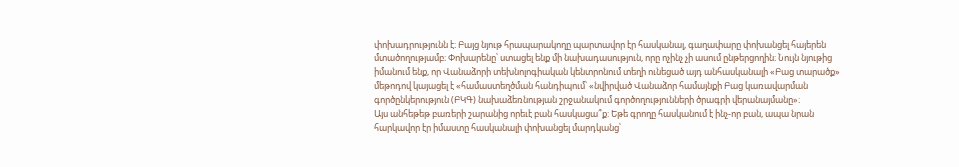փոխադրությունն է։ Բայց նյութ հրապարակողը պարտավոր էր հասկանալ, գաղափարը փոխանցել հայերեն մտածողությամբ։ Փոխարենը՝ ստացել ենք մի նախադասություն, որը ոչինչ չի ասում ընթերցողին։ Նույն նյութից իմանում ենք, որ Վանաձորի տեխնոլոգիական կենտրոնում տեղի ունեցած այդ անհասկանալի «Բաց տարածք» մեթոդով կայացել է «համաստեղծման հանդիպում՝ «նվիրված Վանաձոր համայնքի Բաց կառավարման գործընկերություն (ԲԿԳ) նախաձեռնության շրջանակում գործողությունների ծրագրի վերանայմանը»։
Այս անհեթեթ բառերի շարանից որեւէ բան հասկացա՞ք: Եթե գրողը հասկանում է ինչ-որ բան, ապա նրան հարկավոր էր իմաստը հասկանալի փոխանցել մարդկանց՝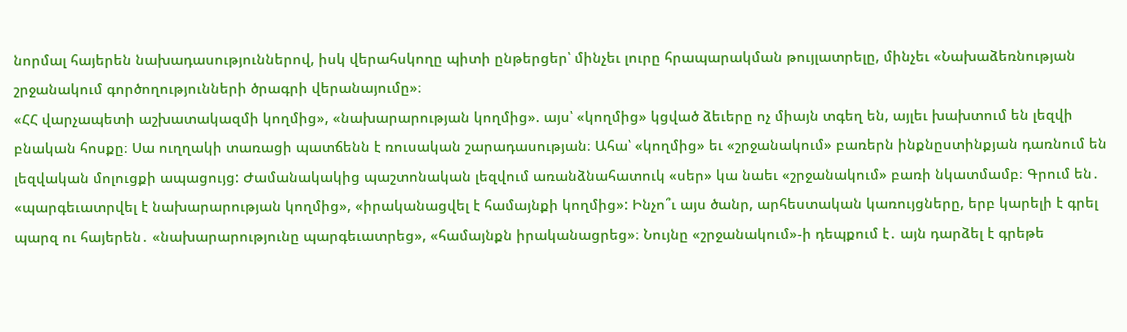նորմալ հայերեն նախադասություններով, իսկ վերահսկողը պիտի ընթերցեր՝ մինչեւ լուրը հրապարակման թույլատրելը, մինչեւ «Նախաձեռնության շրջանակում գործողությունների ծրագրի վերանայումը»։
«ՀՀ վարչապետի աշխատակազմի կողմից», «նախարարության կողմից». այս՝ «կողմից» կցված ձեւերը ոչ միայն տգեղ են, այլեւ խախտում են լեզվի բնական հոսքը։ Սա ուղղակի տառացի պատճենն է ռուսական շարադասության։ Ահա՝ «կողմից» եւ «շրջանակում» բառերն ինքնըստինքյան դառնում են լեզվական մոլուցքի ապացույց: Ժամանակակից պաշտոնական լեզվում առանձնահատուկ «սեր» կա նաեւ «շրջանակում» բառի նկատմամբ։ Գրում են․ «պարգեւատրվել է նախարարության կողմից», «իրականացվել է համայնքի կողմից»: Ինչո՞ւ այս ծանր, արհեստական կառույցները, երբ կարելի է գրել պարզ ու հայերեն․ «նախարարությունը պարգեւատրեց», «համայնքն իրականացրեց»։ Նույնը «շրջանակում»-ի դեպքում է․ այն դարձել է գրեթե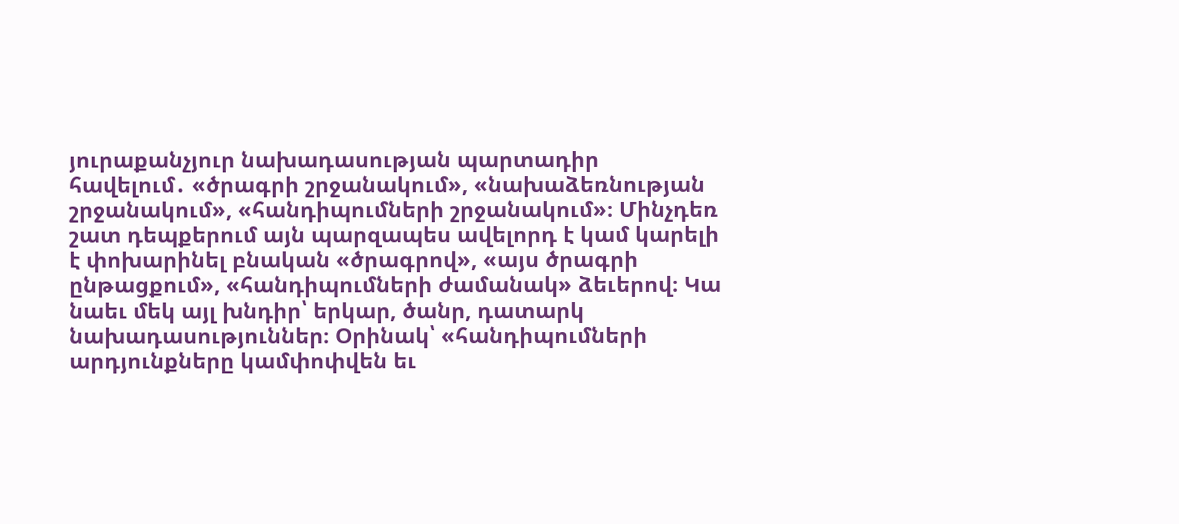յուրաքանչյուր նախադասության պարտադիր հավելում․ «ծրագրի շրջանակում», «նախաձեռնության շրջանակում», «հանդիպումների շրջանակում»։ Մինչդեռ շատ դեպքերում այն պարզապես ավելորդ է կամ կարելի է փոխարինել բնական «ծրագրով», «այս ծրագրի ընթացքում», «հանդիպումների ժամանակ» ձեւերով։ Կա նաեւ մեկ այլ խնդիր՝ երկար, ծանր, դատարկ նախադասություններ։ Օրինակ՝ «հանդիպումների արդյունքները կամփոփվեն եւ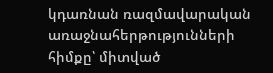կդառնան ռազմավարական առաջնահերթությունների հիմքը՝ միտված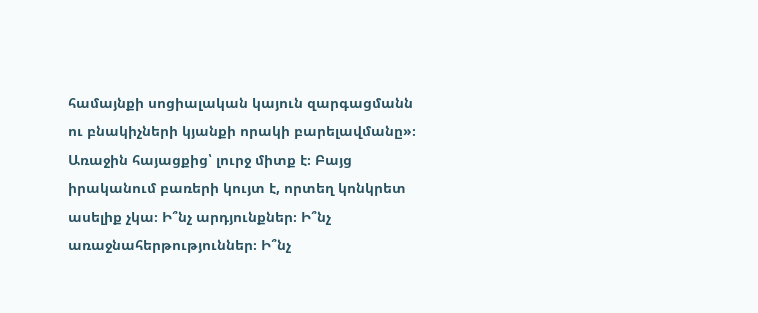համայնքի սոցիալական կայուն զարգացմանն ու բնակիչների կյանքի որակի բարելավմանը»։ Առաջին հայացքից՝ լուրջ միտք է։ Բայց իրականում բառերի կույտ է, որտեղ կոնկրետ ասելիք չկա։ Ի՞նչ արդյունքներ։ Ի՞նչ առաջնահերթություններ։ Ի՞նչ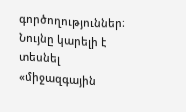գործողություններ։ Նույնը կարելի է տեսնել «միջազգային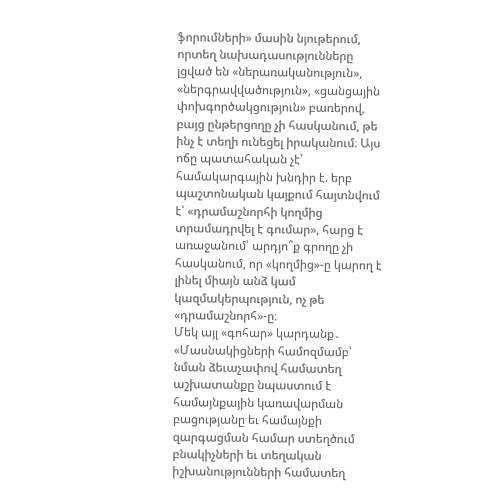ֆորումների» մասին նյութերում, որտեղ նախադասությունները լցված են «ներառականություն», «ներգրավվածություն», «ցանցային փոխգործակցություն» բառերով, բայց ընթերցողը չի հասկանում, թե ինչ է տեղի ունեցել իրականում։ Այս ոճը պատահական չէ՝ համակարգային խնդիր է. երբ պաշտոնական կայքում հայտնվում է՝ «դրամաշնորհի կողմից տրամադրվել է գումար», հարց է առաջանում՝ արդյո՞ք գրողը չի հասկանում, որ «կողմից»-ը կարող է լինել միայն անձ կամ կազմակերպություն, ոչ թե «դրամաշնորհ»-ը։
Մեկ այլ «գոհար» կարդանք․ «Մասնակիցների համոզմամբ՝ նման ձեւաչափով համատեղ աշխատանքը նպաստում է համայնքային կառավարման բացությանը եւ համայնքի զարգացման համար ստեղծում բնակիչների եւ տեղական իշխանությունների համատեղ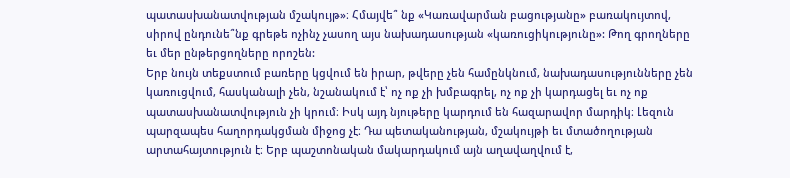պատասխանատվության մշակույթ»։ Հմայվե՞ նք «Կառավարման բացությանը» բառակույտով, սիրով ընդունե՞նք գրեթե ոչինչ չասող այս նախադասության «կառուցիկությունը»: Թող գրողները եւ մեր ընթերցողները որոշեն:
Երբ նույն տեքստում բառերը կցվում են իրար, թվերը չեն համընկնում, նախադասությունները չեն կառուցվում, հասկանալի չեն, նշանակում է՝ ոչ ոք չի խմբագրել, ոչ ոք չի կարդացել եւ ոչ ոք պատասխանատվություն չի կրում։ Իսկ այդ նյութերը կարդում են հազարավոր մարդիկ։ Լեզուն պարզապես հաղորդակցման միջոց չէ։ Դա պետականության, մշակույթի եւ մտածողության արտահայտություն է։ Երբ պաշտոնական մակարդակում այն աղավաղվում է,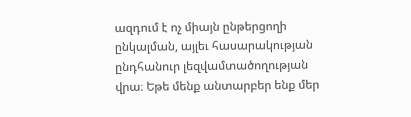ազդում է ոչ միայն ընթերցողի ընկալման, այլեւ հասարակության ընդհանուր լեզվամտածողության վրա։ Եթե մենք անտարբեր ենք մեր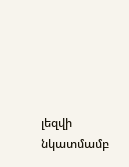լեզվի նկատմամբ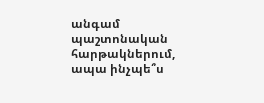անգամ պաշտոնական հարթակներում, ապա ինչպե՞ս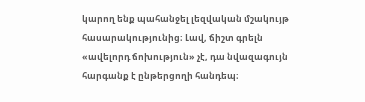կարող ենք պահանջել լեզվական մշակույթ հասարակությունից։ Լավ, ճիշտ գրելն «ավելորդ ճոխություն» չէ, դա նվազագույն հարգանք է ընթերցողի հանդեպ։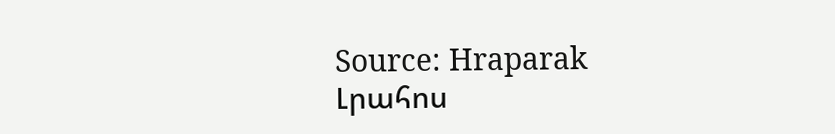Source: Hraparak
Լրահոս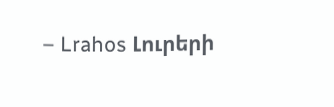– Lrahos Լուրերի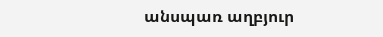անսպառ աղբյուր